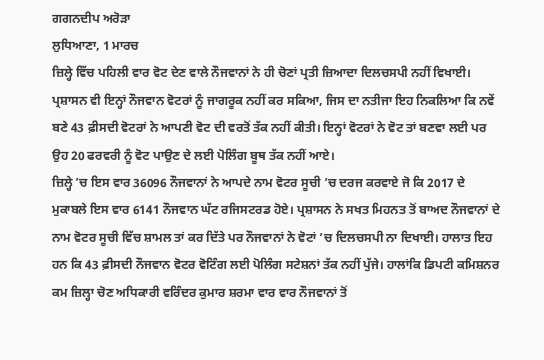ਗਗਨਦੀਪ ਅਰੋੜਾ
ਲੁਧਿਆਣਾ, 1 ਮਾਰਚ
ਜ਼ਿਲ੍ਹੇ ਵਿੱਚ ਪਹਿਲੀ ਵਾਰ ਵੋਟ ਦੇਣ ਵਾਲੇ ਨੌਜਵਾਨਾਂ ਨੇ ਹੀ ਚੋਣਾਂ ਪ੍ਰਤੀ ਜ਼ਿਆਦਾ ਦਿਲਚਸਪੀ ਨਹੀਂ ਵਿਖਾਈ। ਪ੍ਰਸ਼ਾਸਨ ਵੀ ਇਨ੍ਹਾਂ ਨੌਜਵਾਨ ਵੋਟਰਾਂ ਨੂੰ ਜਾਗਰੂਕ ਨਹੀਂ ਕਰ ਸਕਿਆ, ਜਿਸ ਦਾ ਨਤੀਜਾ ਇਹ ਨਿਕਲਿਆ ਕਿ ਨਵੇਂ ਬਣੇ 43 ਫ਼ੀਸਦੀ ਵੋਟਰਾਂ ਨੇ ਆਪਣੀ ਵੋਟ ਦੀ ਵਰਤੋਂ ਤੱਕ ਨਹੀਂ ਕੀਤੀ। ਇਨ੍ਹਾਂ ਵੋਟਰਾਂ ਨੇ ਵੋਟ ਤਾਂ ਬਣਵਾ ਲਈ ਪਰ ਉਹ 20 ਫਰਵਰੀ ਨੂੰ ਵੋਟ ਪਾਉਣ ਦੇ ਲਈ ਪੋਲਿੰਗ ਬੂਥ ਤੱਕ ਨਹੀਂ ਆਏ।
ਜ਼ਿਲ੍ਹੇ ’ਚ ਇਸ ਵਾਰ 36096 ਨੌਜਵਾਨਾਂ ਨੇ ਆਪਦੇ ਨਾਮ ਵੋਟਰ ਸੂਚੀ ’ਚ ਦਰਜ ਕਰਵਾਏ ਜੋ ਕਿ 2017 ਦੇ ਮੁਕਾਬਲੇ ਇਸ ਵਾਰ 6141 ਨੌਜਵਾਨ ਘੱਟ ਰਜਿਸਟਰਡ ਹੋਏ। ਪ੍ਰਸ਼ਾਸਨ ਨੇ ਸਖਤ ਮਿਹਨਤ ਤੋਂ ਬਾਅਦ ਨੌਜਵਾਨਾਂ ਦੇ ਨਾਮ ਵੋਟਰ ਸੂਚੀ ਵਿੱਚ ਸ਼ਾਮਲ ਤਾਂ ਕਰ ਦਿੱਤੇ ਪਰ ਨੌਜਵਾਨਾਂ ਨੇ ਵੋਟਾਂ ’ਚ ਦਿਲਚਸਪੀ ਨਾ ਦਿਖਾਈ। ਹਾਲਾਤ ਇਹ ਹਨ ਕਿ 43 ਫ਼ੀਸਦੀ ਨੌਜਵਾਨ ਵੋਟਰ ਵੋਟਿੰਗ ਲਈ ਪੋਲਿੰਗ ਸਟੇਸ਼ਨਾਂ ਤੱਕ ਨਹੀਂ ਪੁੱਜੇ। ਹਾਲਾਂਕਿ ਡਿਪਟੀ ਕਮਿਸ਼ਨਰ ਕਮ ਜ਼ਿਲ੍ਹਾ ਚੋਣ ਅਧਿਕਾਰੀ ਵਰਿੰਦਰ ਕੁਮਾਰ ਸ਼ਰਮਾ ਵਾਰ ਵਾਰ ਨੌਜਵਾਨਾਂ ਤੋਂ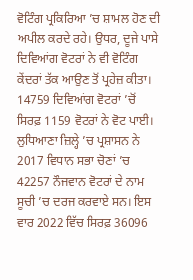ਵੋਟਿੰਗ ਪ੍ਰਕਿਰਿਆ ’ਚ ਸ਼ਾਮਲ ਹੋਣ ਦੀ ਅਪੀਲ ਕਰਦੇ ਰਹੇ। ਉਧਰ, ਦੂਜੇ ਪਾਸੇ ਦਿਵਿਆਂਗ ਵੋਟਰਾਂ ਨੇ ਵੀ ਵੋਟਿੰਗ ਕੇਂਦਰਾਂ ਤੱਕ ਆਉਣ ਤੋਂ ਪ੍ਰਹੇਜ਼ ਕੀਤਾ। 14759 ਦਿਵਿਆਂਗ ਵੋਟਰਾਂ ’ਚੋਂ ਸਿਰਫ਼ 1159 ਵੋਟਰਾਂ ਨੇ ਵੋਟ ਪਾਈ।
ਲੁਧਿਆਣਾ ਜ਼ਿਲ੍ਹੇ ’ਚ ਪ੍ਰਸ਼ਾਸਨ ਨੇ 2017 ਵਿਧਾਨ ਸਭਾ ਚੋਣਾਂ ’ਚ 42257 ਨੌਜਵਾਨ ਵੋਟਰਾਂ ਦੇ ਨਾਮ ਸੂਚੀ ’ਚ ਦਰਜ ਕਰਵਾਏ ਸਨ। ਇਸ ਵਾਰ 2022 ਵਿੱਚ ਸਿਰਫ਼ 36096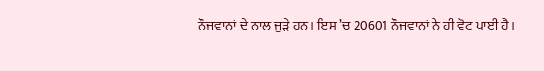ਨੌਜਵਾਨਾਂ ਦੇ ਨਾਲ ਜੁੜੇ ਹਨ। ਇਸ ’ਚ 20601 ਨੌਜਵਾਨਾਂ ਨੇ ਹੀ ਵੋਟ ਪਾਈ ਹੈ।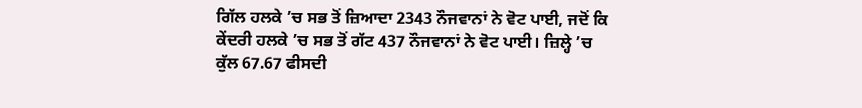ਗਿੱਲ ਹਲਕੇ ’ਚ ਸਭ ਤੋਂ ਜ਼ਿਆਦਾ 2343 ਨੌਜਵਾਨਾਂ ਨੇ ਵੋਟ ਪਾਈ, ਜਦੋਂ ਕਿ ਕੇਂਦਰੀ ਹਲਕੇ ’ਚ ਸਭ ਤੋਂ ਗੱਟ 437 ਨੌਜਵਾਨਾਂ ਨੇ ਵੋਟ ਪਾਈ। ਜ਼ਿਲ੍ਹੇ ’ਚ ਕੁੱਲ 67.67 ਫੀਸਦੀ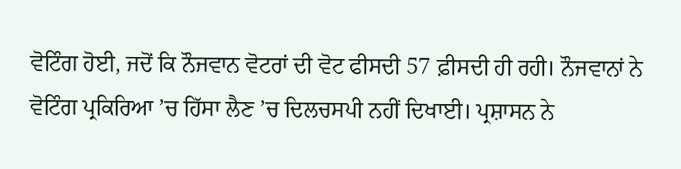ਵੋਟਿੰਗ ਹੋਈ, ਜਦੋਂ ਕਿ ਨੌਜਵਾਨ ਵੋਟਰਾਂ ਦੀ ਵੋਟ ਫੀਸਦੀ 57 ਫ਼ੀਸਦੀ ਹੀ ਰਹੀ। ਨੌਜਵਾਨਾਂ ਨੇ ਵੋਟਿੰਗ ਪ੍ਰਕਿਰਿਆ ’ਚ ਹਿੱਸਾ ਲੈਣ ’ਚ ਦਿਲਚਸਪੀ ਨਹੀਂ ਦਿਖਾਈ। ਪ੍ਰਸ਼ਾਸਨ ਨੇ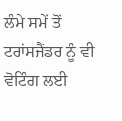ਲੰਮੇ ਸਮੇਂ ਤੋਂ ਟਰਾਂਸਜੈਂਡਰ ਨੂੰ ਵੀ ਵੋਟਿੰਗ ਲਈ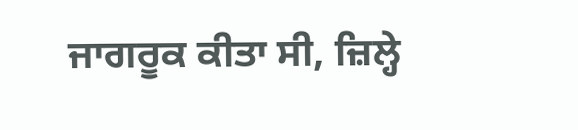ਜਾਗਰੂਕ ਕੀਤਾ ਸੀ, ਜ਼ਿਲ੍ਹੇ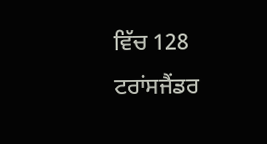ਵਿੱਚ 128 ਟਰਾਂਸਜੈਂਡਰ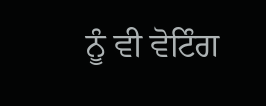ਨੂੰ ਵੀ ਵੋਟਿੰਗ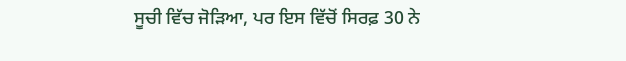ਸੂਚੀ ਵਿੱਚ ਜੋੜਿਆ, ਪਰ ਇਸ ਵਿੱਚੋਂ ਸਿਰਫ਼ 30 ਨੇ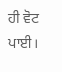ਹੀ ਵੋਟ ਪਾਈ।